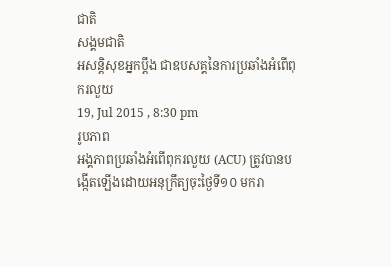ជាតិ
សង្គមជាតិ
អសន្តិសុខអ្នកប្តឹង ជាឧបសគ្គនៃការប្រឆាំងអំពើពុករលួយ
19, Jul 2015 , 8:30 pm
រូបភាព
អង្គភាពប្រឆាំងអំពើពុករលួយ (ACU) ត្រូវបានបង្កើតឡើងដោយអនុក្រឹត្យចុះថ្ងៃទី១០ មករា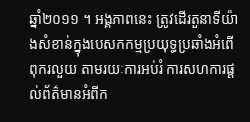ឆ្នាំ២០១១ ។ អង្គភាពនេះ ត្រូវដើរតួនាទីយ៉ាងសំខាន់ក្នុងបេសកកម្មប្រយុទ្ធប្រឆាំងអំពើពុករលួយ តាមរយៈការអប់រំ ការសហការផ្តល់ព័ត៌មានអំពីក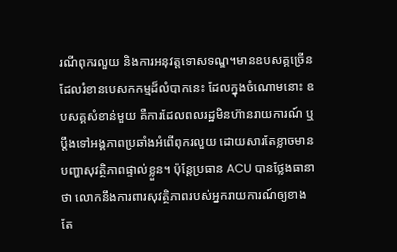រណីពុករលួយ និងការអនុវត្តទោសទណ្ឌ។មានឧបសគ្គច្រើនដែលរំខានបេសកកម្មដ៏លំបាកនេះ ដែលក្នុងចំណោមនោះ ឧបសគ្គសំខាន់មួយ គឺការដែលពលរដ្ឋមិនហ៊ានរាយការណ៍ ឬប្តឹងទៅអង្គភាពប្រឆាំងអំពើពុករលួយ ដោយសារតែខ្លាចមានបញ្ហាសុវត្ថិភាពផ្ទាល់ខ្លួន។ ប៉ុន្តែប្រធាន ACU បានថ្លែងធានាថា លោកនឹងការពារសុវត្ថិភាពរបស់អ្នករាយការណ៍ឲ្យខាងតែ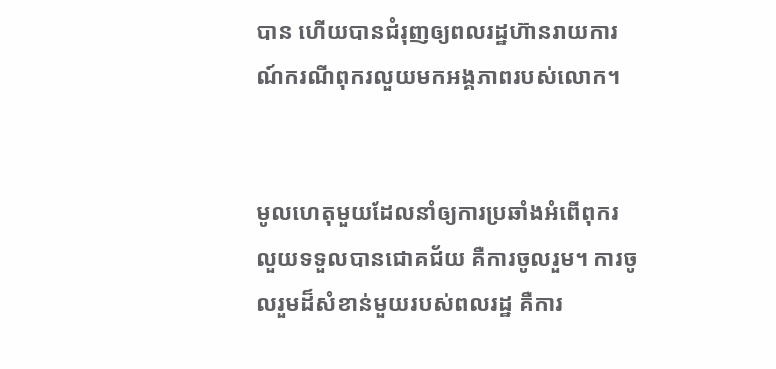បាន ហើយបានជំរុញឲ្យពលរដ្ឋហ៊ានរាយការណ៍ករណីពុករលួយមកអង្គភាពរបស់លោក។


មូលហេតុមួយដែលនាំឲ្យការប្រឆាំងអំពើពុករលួយទទួលបានជោគជ័យ គឺការចូលរួម។ ការចូលរួមដ៏សំខាន់មួយរបស់ពលរដ្ឋ គឺការ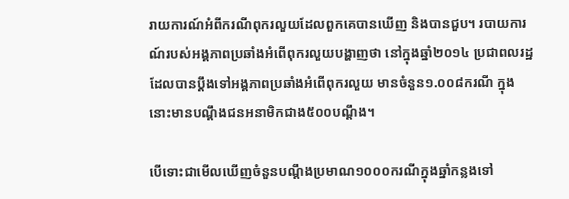រាយការណ៍អំពីករណីពុករលួយដែលពួកគេបានឃើញ និងបានជួប។ របាយការណ៍របស់អង្គភាពប្រឆាំងអំពើពុករលួយបង្ហាញថា នៅក្នុងឆ្នាំ២០១៤ ប្រជាពលរដ្ឋដែលបានប្ដឹងទៅអង្គភាពប្រឆាំងអំពើពុករលួយ មានចំនួន១.០០៨ករណី ក្នុងនោះមានបណ្ដឹងជនអនាមិកជាង៥០០បណ្ដឹង។

បើទោះជាមើលឃើញចំនួនបណ្តឹងប្រមាណ១០០០ករណីក្នុងឆ្នាំកន្លងទៅ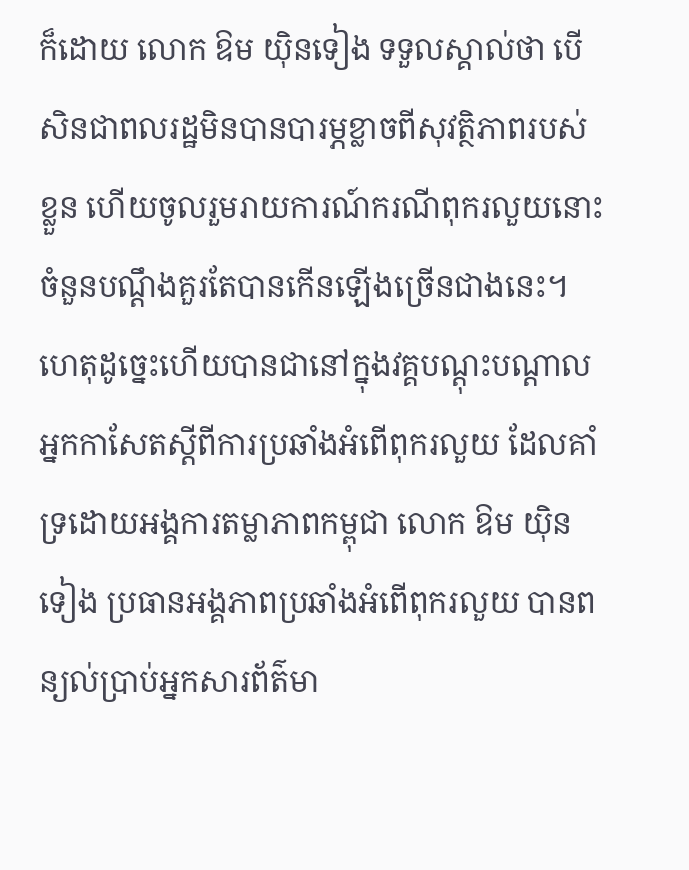ក៏ដោយ លោក ឱម យ៉ិនទៀង ទទួលស្គាល់ថា បើសិនជាពលរដ្ឋមិនបានបារម្ភខ្លាចពីសុវត្ថិភាពរបស់ខ្លួន ហើយចូលរួមរាយការណ៍ករណីពុករលួយនោះ ចំនួនបណ្តឹងគួរតែបានកើនឡើងច្រើនជាងនេះ។ ហេតុដូច្នេះហើយបានជានៅក្នុងវគ្គបណ្តុះបណ្តាលអ្នកកាសែតស្តីពីការប្រឆាំងអំពើពុករលួយ ដែលគាំទ្រដោយអង្គការតម្លាភាពកម្ពុជា លោក ឱម យ៉ិនទៀង ប្រធានអង្គភាពប្រឆាំងអំពើពុករលួយ បានពន្យល់ប្រាប់អ្នកសារព័ត៌មា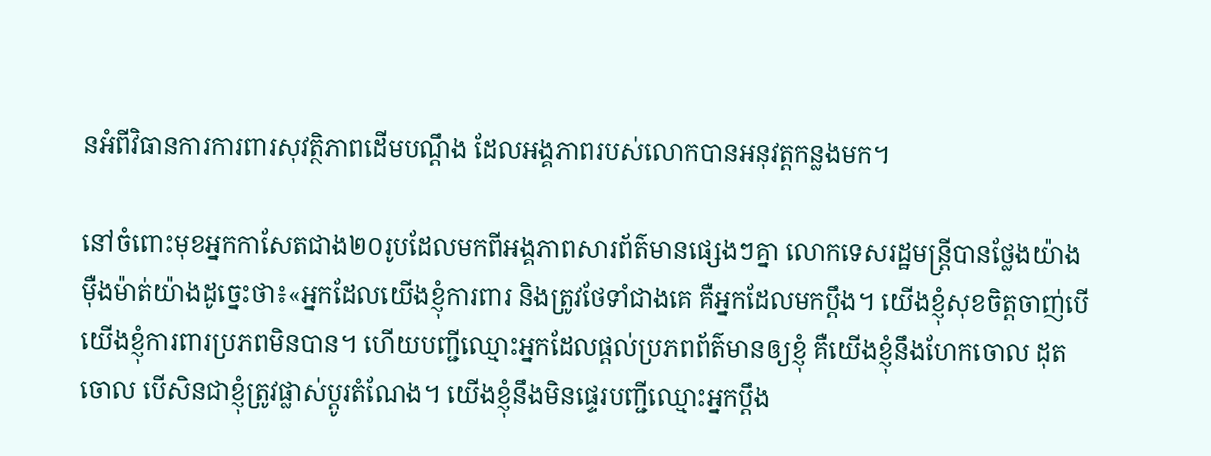នអំពីវិធានការការពារសុវត្ថិភាពដើមបណ្តឹង ដែលអង្គភាពរបស់លោកបានអនុវត្តកន្លងមក។

នៅចំពោះមុខអ្នកកាសែតជាង២០រូបដែលមកពីអង្គភាពសារព័ត៌មានផ្សេងៗគ្នា លោកទេសរដ្ឋមន្ត្រីបានថ្លែងយ៉ាងម៉ឺងម៉ាត់យ៉ាងដូច្នេះថា៖«អ្នកដែលយើងខ្ញុំការពារ និងត្រូវថែទាំជាងគេ គឺអ្នកដែលមកប្ដឹង។ យើងខ្ញុំសុខចិត្តចាញ់បើយើងខ្ញុំការពារប្រភពមិនបាន។ ហើយបញ្ជីឈ្មោះអ្នកដែលផ្ដល់ប្រភពព័ត៌មានឲ្យខ្ញុំ គឺយើងខ្ញុំនឹងហែកចោល ដុតចោល បើសិនជាខ្ញុំត្រូវផ្លាស់ប្ដូរតំណែង។ យើងខ្ញុំនឹងមិនផ្ទេរបញ្ជីឈ្មោះអ្នកប្តឹង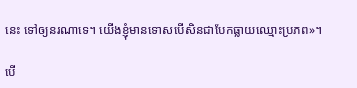នេះ ទៅឲ្យនរណាទេ។ យើងខ្ញុំមានទោសបើសិនជាបែកធ្លាយឈ្មោះប្រភព»។

បើ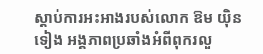ស្តាប់ការអះអាងរបស់លោក ឱម យ៉ិនទៀង អង្គភាពប្រឆាំងអំពីពុករលួ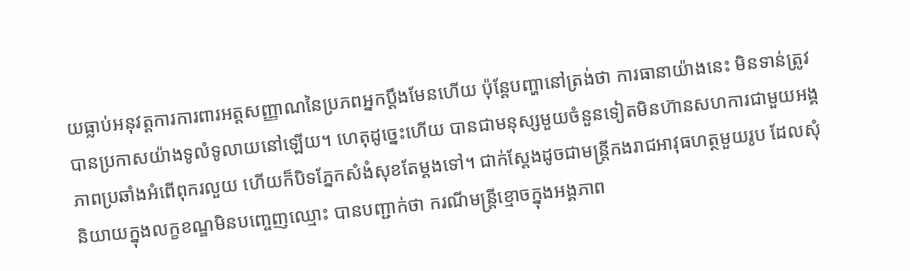យធ្លាប់អនុវត្តការការពារអត្តសញ្ញាណនៃប្រភពអ្នកប្តឹងមែនហើយ ប៉ុន្តែបញ្ហានៅត្រង់ថា ការធានាយ៉ាងនេះ មិនទាន់ត្រូវបានប្រកាសយ៉ាងទូលំទូលាយនៅឡើយ។ ហេតុដូច្នេះហើយ បានជាមនុស្សមួយចំនួនទៀតមិនហ៊ានសហការជាមួយអង្គភាពប្រឆាំងអំពើពុករលួយ ហើយក៏បិទភ្នែកសំងំសុខតែម្តងទៅ។ ជាក់ស្តែងដូចជាមន្ត្រីកងរាជអាវុធហត្ថមួយរូប ដែលសុំនិយាយក្នុងលក្ខខណ្ឌមិនបញ្ចេញឈ្មោះ បានបញ្ជាក់ថា ករណីមន្ត្រីខ្មោចក្នុងអង្គភាព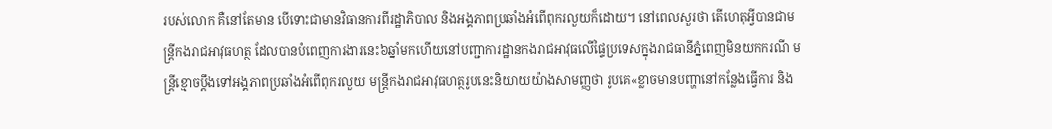របស់លោក គឺនៅតែមាន បើទោះជាមានវិធានការពីរដ្ឋាភិបាល និងអង្គភាពប្រឆាំងអំពើពុករលួយក៏ដោយ។ នៅពេលសួរថា តើហេតុអ្វីបានជាមន្ត្រីកងរាជអាវុធហត្ថ ដែលបានបំពេញការងារនេះ៦ឆ្នាំមកហើយនៅបញ្ជាការដ្ឋានកងរាជអាវុធលើផ្ទៃប្រទេសក្នុងរាជធានីភ្នំពេញមិនយកករណី មន្ត្រីខ្មោចប្តឹងទៅអង្គភាពប្រឆាំងអំពើពុករលួយ មន្ត្រីកងរាជអាវុធហត្ថរូបនេះនិយាយយ៉ាងសាមញ្ញថា រូបគេ«ខ្លាចមានបញ្ហានៅកន្លែងធ្វើការ និង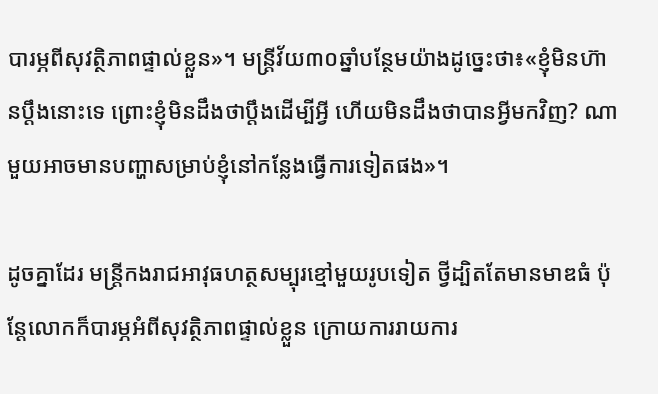បារម្ភពីសុវត្ថិភាពផ្ទាល់ខ្លួន»។ មន្ត្រីវ័យ៣០ឆ្នាំបន្ថែមយ៉ាងដូច្នេះថា៖«ខ្ញុំមិនហ៊ានប្ដឹងនោះទេ ព្រោះខ្ញុំមិនដឹងថាប្ដឹងដើម្បីអ្វី ហើយមិនដឹងថាបានអ្វីមកវិញ? ណាមួយអាចមានបញ្ហាសម្រាប់ខ្ញុំនៅកន្លែងធ្វើការទៀតផង»។

ដូចគ្នាដែរ មន្ត្រីកងរាជអាវុធហត្ថសម្បុរខ្មៅមួយរូបទៀត ថ្វីដ្បិតតែមានមាឌធំ ប៉ុន្តែលោកក៏បារម្ភអំពីសុវត្ថិភាពផ្ទាល់ខ្លួន ក្រោយការរាយការ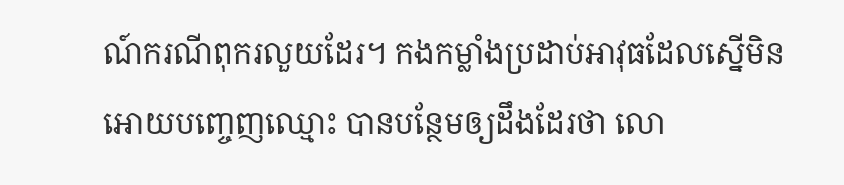ណ៍ករណីពុករលួយដែរ។ កងកម្លាំងប្រដាប់អាវុធដែលស្នើមិនអោយបញ្ចេញឈ្មោះ បានបន្ថែមឲ្យដឹងដែរថា លោ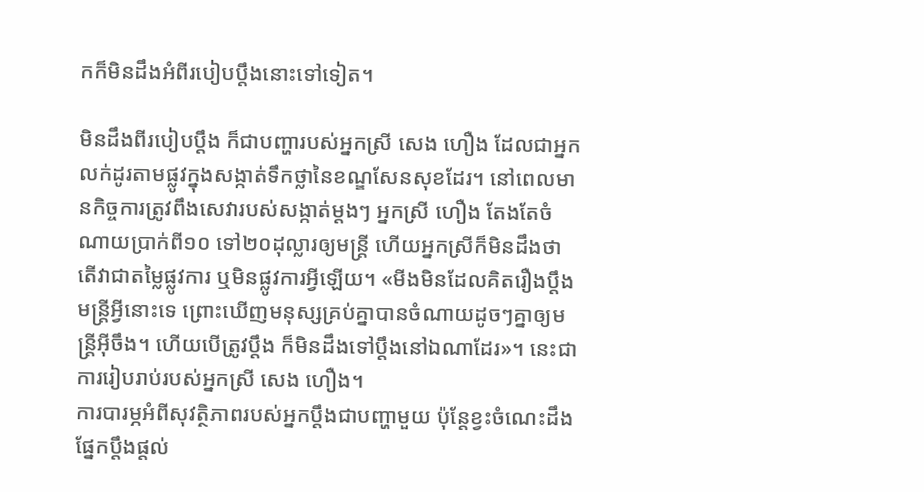កក៏មិនដឹងអំពីរបៀបប្តឹងនោះទៅទៀត។

មិនដឹងពីរបៀបប្តឹង ក៏ជាបញ្ហារបស់អ្នកស្រី សេង ហឿង ដែលជាអ្នកលក់ដូរតាមផ្លូវក្នុងសង្កាត់ទឹកថ្លានៃខណ្ឌសែនសុខដែរ។ នៅពេលមានកិច្ចការត្រូវពឹងសេវារបស់សង្កាត់ម្តងៗ អ្នកស្រី ហឿង តែងតែចំណាយប្រាក់ពី១០ ទៅ២០ដុល្លារឲ្យមន្ត្រី ហើយអ្នកស្រីក៏មិនដឹងថា តើវាជាតម្លៃផ្លូវការ ឬមិនផ្លូវការអ្វីឡើយ។ «មីងមិនដែលគិតរឿងប្តឹងមន្ត្រីអ្វីនោះទេ ព្រោះឃើញមនុស្សគ្រប់គ្នាបានចំណាយដូចៗគ្នាឲ្យមន្ត្រីអ៊ីចឹង។ ហើយបើត្រូវប្តឹង ក៏មិនដឹងទៅប្តឹងនៅឯណាដែរ»។ នេះជាការរៀបរាប់របស់អ្នកស្រី សេង ហឿង។
ការបារម្ភអំពីសុវត្ថិភាពរបស់អ្នកប្តឹងជាបញ្ហាមួយ ប៉ុន្តែខ្វះចំណេះដឹងផ្នែកប្តឹងផ្តល់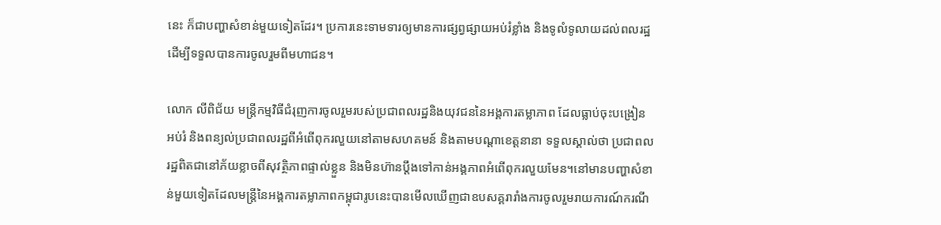នេះ ក៏ជាបញ្ហាសំខាន់មួយទៀតដែរ។ ប្រការនេះទាមទារឲ្យមានការផ្សព្វផ្សាយអប់រំខ្លាំង និងទូលំទូលាយដល់ពលរដ្ឋ ដើម្បីទទួលបានការចូលរួមពីមហាជន។

លោក លីពិជ័យ មន្ត្រីកម្មវិធីជំរុញការចូលរួមរបស់ប្រជាពលរដ្ឋនិងយុវជននៃអង្គការតម្លាភាព ដែលធ្លាប់ចុះបង្រៀនអប់រំ និងពន្យល់ប្រជាពលរដ្ឋពីអំពើពុករលួយនៅតាមសហគមន៍ និងតាមបណ្ដាខេត្តនានា ទទួលស្គាល់ថា ប្រជាពលរដ្ឋពិតជានៅភ័យខ្លាចពីសុវត្ថិភាពផ្ទាល់ខ្លួន និងមិនហ៊ានប្ដឹងទៅកាន់អង្គភាពអំពើពុករលួយមែន។នៅមានបញ្ហាសំខាន់មួយទៀតដែលមន្ត្រីនៃអង្គការតម្លាភាពកម្ពុជារូបនេះបានមើលឃើញជាឧបសគ្គរារាំងការចូលរួមរាយការណ៍ករណី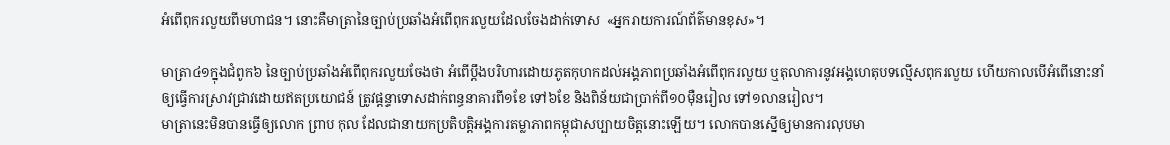អំពើពុករលួយពីមហាជន។ នោះគឺមាត្រានៃច្បាប់ប្រឆាំងអំពើពុករលួយដែលចែងដាក់ទោស  «អ្នករាយការណ៍ព័ត៌មានខុស»។

មាត្រា៤១ក្នុងជំពូក៦ នៃច្បាប់ប្រឆាំងអំពើពុករលួយចែងថា អំពើប្ដឹងបរិហារដោយភូតកុហកដល់អង្គភាពប្រឆាំងអំពើពុករលួយ ឬតុលាការនូវអង្គហេតុបទល្មើសពុករលួយ ហើយកាលបើអំពើនោះនាំឲ្យធ្វើការស្រាវជ្រាវដោយឥតប្រយោជន៍ ត្រូវផ្ដន្ទាទោសដាក់ពន្ធនាគារពី១ខែ ទៅ៦ខែ និងពិន័យជាប្រាក់ពី១០ម៉ឺនរៀល ទៅ១លានរៀល។
មាត្រានេះមិនបានធ្វើឲ្យលោក ព្រាប កុល ដែលជានាយកប្រតិបត្តិអង្គការតម្លាភាពកម្ពុជាសប្បាយចិត្តនោះឡើយ។ លោកបានស្នើឲ្យមានការលុបមា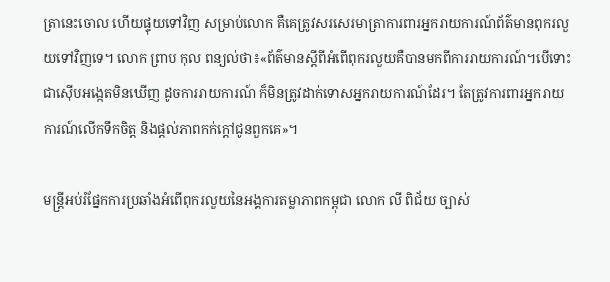ត្រានេះចោល ហើយផ្ទុយទៅវិញ សម្រាប់លោក គឺគេត្រូវសរសេរមាត្រាការពារអ្នករាយការណ៍ព័ត៌មានពុករលួយទៅវិញទេ។ លោក ព្រាប កុល ពន្យល់ថា៖«ព័ត៌មានស្តីពីអំពើពុករលួយគឺបានមកពីការរាយការណ៍។បើទោះជាស៊ើបអង្កេតមិនឃើញ ដូចការរាយការណ៍ ក៏មិនត្រូវដាក់ទោសអ្នករាយការណ៍ដែរ។ តែត្រូវការពារអ្នករាយការណ៍លើកទឹកចិត្ត និងផ្តល់ភាពកក់ក្តៅជូនពួកគេ»។

មន្ត្រីអប់រំផ្នែកការប្រឆាំងអំពើពុករលួយនៃអង្គការតម្លាភាពកម្ពុជា លោក លី ពិជ័យ ច្បាស់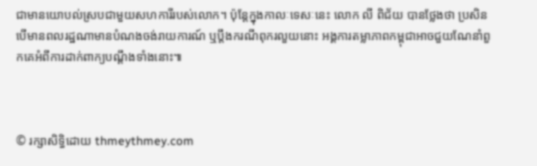ជាមានយោបល់ស្របជាមួយសហការីរបស់លោក។ ប៉ុន្តែក្នុងកាលៈទេសៈនេះ លោក លី ពិជ័យ បានថ្លែងថា ប្រសិនបើមានពលរដ្ឋណាមានបំណងចង់រាយការណ៍ ឬប្តឹងករណីពុករលួយនោះ អង្គការតម្លាភាពកម្ពុជាអាចជួយណែនាំពួកគេអំពីការដាក់ពាក្យបណ្តឹងទាំងនោះ៕



© រក្សាសិទ្ធិដោយ thmeythmey.com